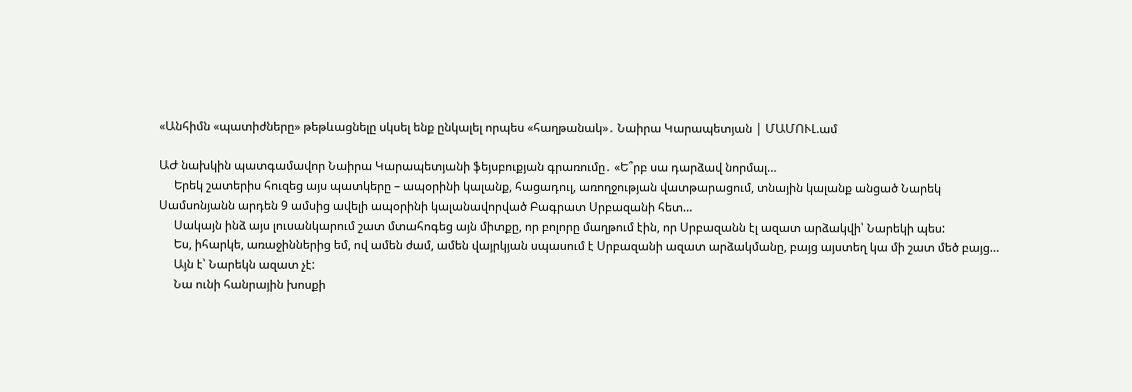«Անհիմն «պատիժները» թեթևացնելը սկսել ենք ընկալել որպես «հաղթանակ»․ Նաիրա Կարապետյան | ՄԱՄՈՒԼ.ամ

ԱԺ նախկին պատգամավոր Նաիրա Կարապետյանի ֆեյսբուքյան գրառումը․ «Ե՞րբ սա դարձավ նորմալ…
     Երեկ շատերիս հուզեց այս պատկերը – ապօրինի կալանք, հացադուլ, առողջության վատթարացում, տնային կալանք անցած Նարեկ Սամսոնյանն արդեն 9 ամսից ավելի ապօրինի կալանավորված Բագրատ Սրբազանի հետ…
     Սակայն ինձ այս լուսանկարում շատ մտահոգեց այն միտքը, որ բոլորը մաղթում էին, որ Սրբազանն էլ ազատ արձակվի՝ Նարեկի պես:
     Ես, իհարկե, առաջիններից եմ, ով ամեն ժամ, ամեն վայրկյան սպասում է Սրբազանի ազատ արձակմանը, բայց այստեղ կա մի շատ մեծ բայց…
     Այն է՝ Նարեկն ազատ չէ:
     Նա ունի հանրային խոսքի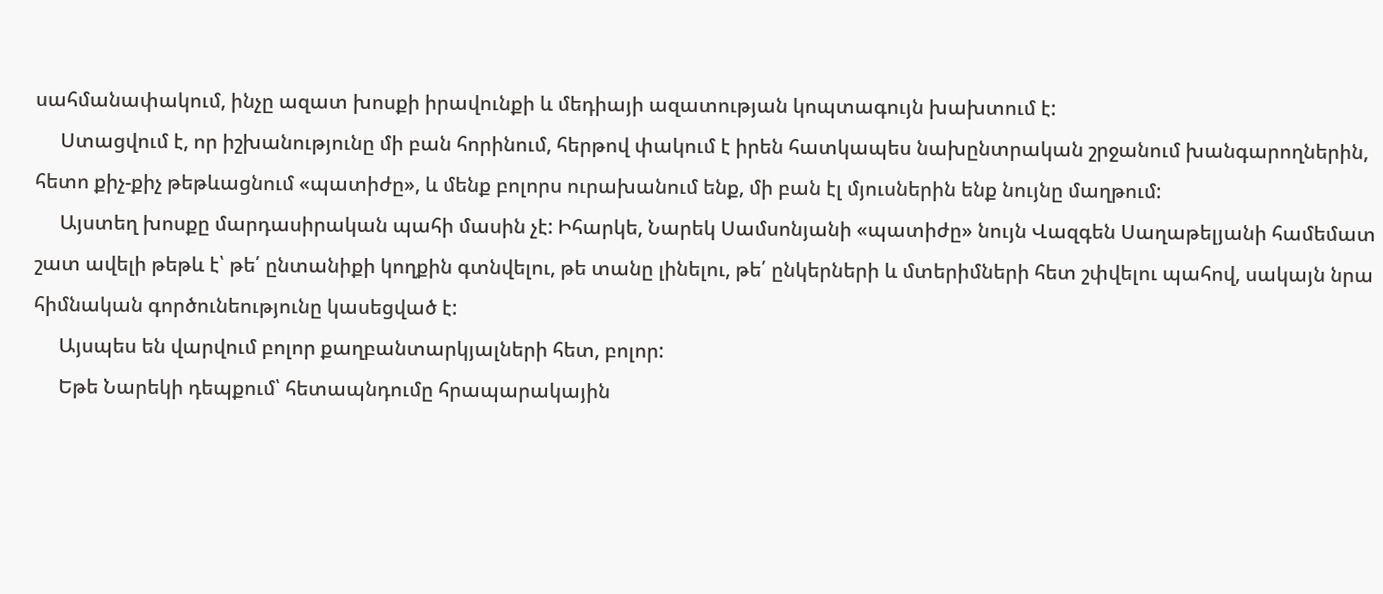սահմանափակում, ինչը ազատ խոսքի իրավունքի և մեդիայի ազատության կոպտագույն խախտում է:
     Ստացվում է, որ իշխանությունը մի բան հորինում, հերթով փակում է իրեն հատկապես նախընտրական շրջանում խանգարողներին, հետո քիչ-քիչ թեթևացնում «պատիժը», և մենք բոլորս ուրախանում ենք, մի բան էլ մյուսներին ենք նույնը մաղթում:
     Այստեղ խոսքը մարդասիրական պահի մասին չէ: Իհարկե, Նարեկ Սամսոնյանի «պատիժը» նույն Վազգեն Սաղաթելյանի համեմատ շատ ավելի թեթև է՝ թե՛ ընտանիքի կողքին գտնվելու, թե տանը լինելու, թե՛ ընկերների և մտերիմների հետ շփվելու պահով, սակայն նրա հիմնական գործունեությունը կասեցված է:
     Այսպես են վարվում բոլոր քաղբանտարկյալների հետ, բոլոր:
     Եթե Նարեկի դեպքում՝ հետապնդումը հրապարակային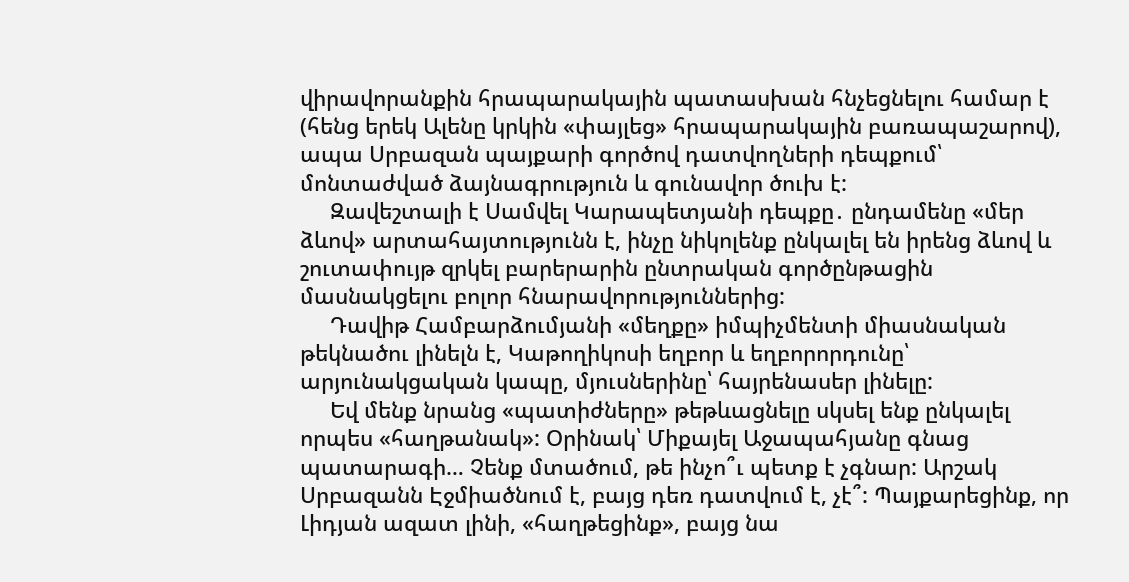վիրավորանքին հրապարակային պատասխան հնչեցնելու համար է (հենց երեկ Ալենը կրկին «փայլեց» հրապարակային բառապաշարով), ապա Սրբազան պայքարի գործով դատվողների դեպքում՝ մոնտաժված ձայնագրություն և գունավոր ծուխ է:
     Զավեշտալի է Սամվել Կարապետյանի դեպքը․ ընդամենը «մեր ձևով» արտահայտությունն է, ինչը նիկոլենք ընկալել են իրենց ձևով և շուտափույթ զրկել բարերարին ընտրական գործընթացին մասնակցելու բոլոր հնարավորություններից:
     Դավիթ Համբարձումյանի «մեղքը» իմպիչմենտի միասնական թեկնածու լինելն է, Կաթողիկոսի եղբոր և եղբորորդունը՝ արյունակցական կապը, մյուսներինը՝ հայրենասեր լինելը:
     Եվ մենք նրանց «պատիժները» թեթևացնելը սկսել ենք ընկալել որպես «հաղթանակ»: Օրինակ՝ Միքայել Աջապահյանը գնաց պատարագի… Չենք մտածում, թե ինչո՞ւ պետք է չգնար: Արշակ Սրբազանն Էջմիածնում է, բայց դեռ դատվում է, չէ՞: Պայքարեցինք, որ Լիդյան ազատ լինի, «հաղթեցինք», բայց նա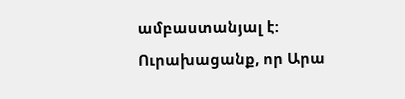ամբաստանյալ է: Ուրախացանք, որ Արա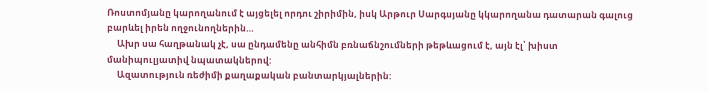Ռոստոմյանը կարողանում է այցելել որդու շիրիմին, իսկ Արթուր Սարգսյանը կկարողանա դատարան գալուց բարևել իրեն ողջունողներին…
     Ախր սա հաղթանակ չէ, սա ընդամենը անհիմն բռնաճնշումների թեթևացում է, այն էլ՝ խիստ մանիպուլյատիվ նպատակներով:
     Ազատություն ռեժիմի քաղաքական բանտարկյալներին: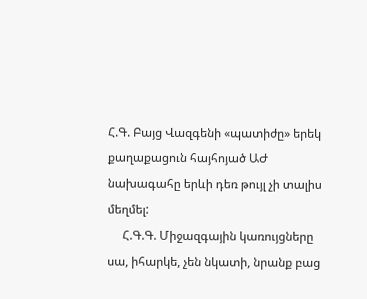Հ.Գ. Բայց Վազգենի «պատիժը» երեկ քաղաքացուն հայհոյած ԱԺ նախագահը երևի դեռ թույլ չի տալիս մեղմել:
     Հ.Գ.Գ. Միջազգային կառույցները սա, իհարկե, չեն նկատի, նրանք բաց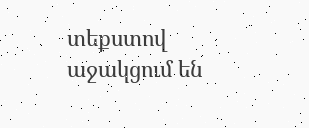տեքստով աջակցում են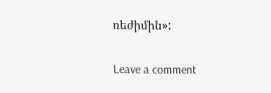ռեժիմին»:

Leave a comment